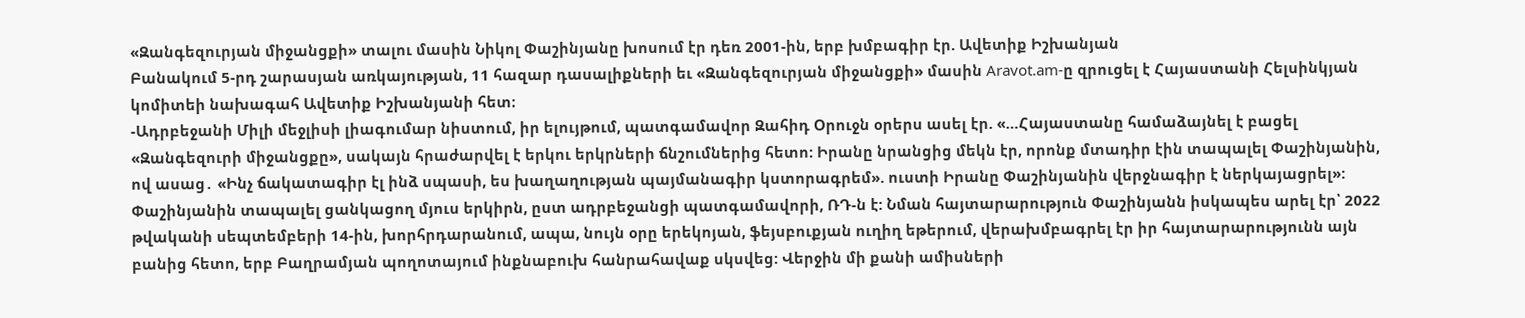«Զանգեզուրյան միջանցքի» տալու մասին Նիկոլ Փաշինյանը խոսում էր դեռ 2001-ին, երբ խմբագիր էր. Ավետիք Իշխանյան
Բանակում 5-րդ շարասյան առկայության, 11 հազար դասալիքների եւ «Զանգեզուրյան միջանցքի» մասին Aravot.am-ը զրուցել է Հայաստանի Հելսինկյան կոմիտեի նախագահ Ավետիք Իշխանյանի հետ։
-Ադրբեջանի Միլի մեջլիսի լիագումար նիստում, իր ելույթում, պատգամավոր Զահիդ Օրուջն օրերս ասել էր. «…Հայաստանը համաձայնել է բացել «Զանգեզուրի միջանցքը», սակայն հրաժարվել է երկու երկրների ճնշումներից հետո: Իրանը նրանցից մեկն էր, որոնք մտադիր էին տապալել Փաշինյանին, ով ասաց․ «Ինչ ճակատագիր էլ ինձ սպասի, ես խաղաղության պայմանագիր կստորագրեմ». ուստի Իրանը Փաշինյանին վերջնագիր է ներկայացրել»: Փաշինյանին տապալել ցանկացող մյուս երկիրն, ըստ ադրբեջանցի պատգամավորի, ՌԴ-ն է: Նման հայտարարություն Փաշինյանն իսկապես արել էր՝ 2022 թվականի սեպտեմբերի 14-ին, խորհրդարանում, ապա, նույն օրը երեկոյան, ֆեյսբուքյան ուղիղ եթերում, վերախմբագրել էր իր հայտարարությունն այն բանից հետո, երբ Բաղրամյան պողոտայում ինքնաբուխ հանրահավաք սկսվեց: Վերջին մի քանի ամիսների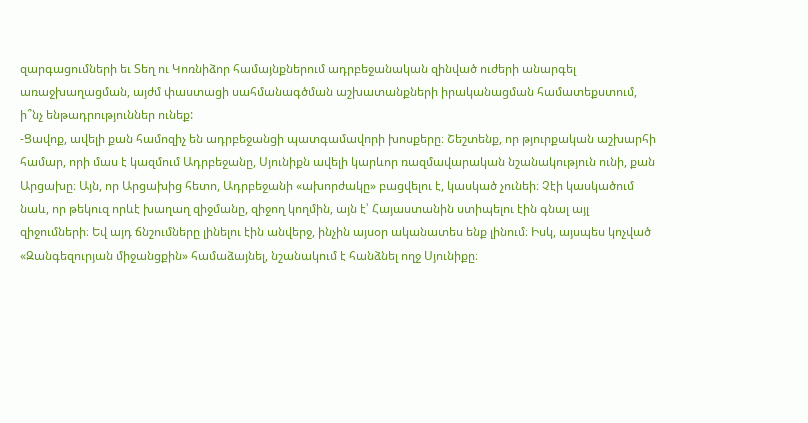զարգացումների եւ Տեղ ու Կոռնիձոր համայնքներում ադրբեջանական զինված ուժերի անարգել առաջխաղացման, այժմ փաստացի սահմանագծման աշխատանքների իրականացման համատեքստում, ի՞նչ ենթադրություններ ունեք:
-Ցավոք, ավելի քան համոզիչ են ադրբեջանցի պատգամավորի խոսքերը։ Շեշտենք, որ թյուրքական աշխարհի համար, որի մաս է կազմում Ադրբեջանը, Սյունիքն ավելի կարևոր ռազմավարական նշանակություն ունի, քան Արցախը։ Այն, որ Արցախից հետո, Ադրբեջանի «ախորժակը» բացվելու է, կասկած չունեի։ Չէի կասկածում նաև, որ թեկուզ որևէ խաղաղ զիջմանը, զիջող կողմին, այն է՝ Հայաստանին ստիպելու էին գնալ այլ զիջումների։ Եվ այդ ճնշումները լինելու էին անվերջ, ինչին այսօր ականատես ենք լինում։ Իսկ, այսպես կոչված «Զանգեզուրյան միջանցքին» համաձայնել, նշանակում է հանձնել ողջ Սյունիքը։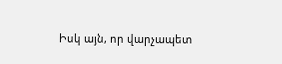Իսկ այն, որ վարչապետ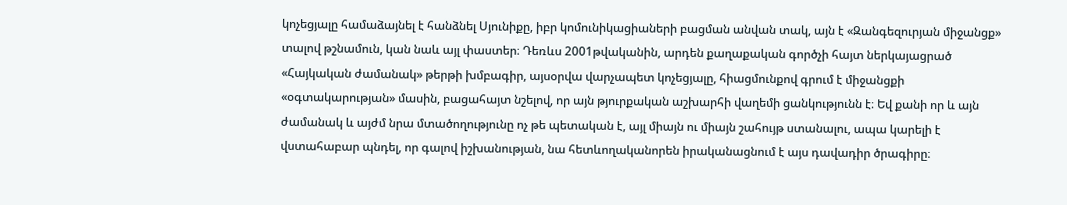կոչեցյալը համաձայնել է հանձնել Սյունիքը, իբր կոմունիկացիաների բացման անվան տակ, այն է «Զանգեզուրյան միջանցք» տալով թշնամուն, կան նաև այլ փաստեր։ Դեռևս 2001թվականին, արդեն քաղաքական գործչի հայտ ներկայացրած «Հայկական ժամանակ» թերթի խմբագիր, այսօրվա վարչապետ կոչեցյալը, հիացմունքով գրում է միջանցքի «օգտակարության» մասին, բացահայտ նշելով, որ այն թյուրքական աշխարհի վաղեմի ցանկությունն է։ Եվ քանի որ և այն ժամանակ և այժմ նրա մտածողությունը ոչ թե պետական է, այլ միայն ու միայն շահույթ ստանալու, ապա կարելի է վստահաբար պնդել, որ գալով իշխանության, նա հետևողականորեն իրականացնում է այս դավադիր ծրագիրը։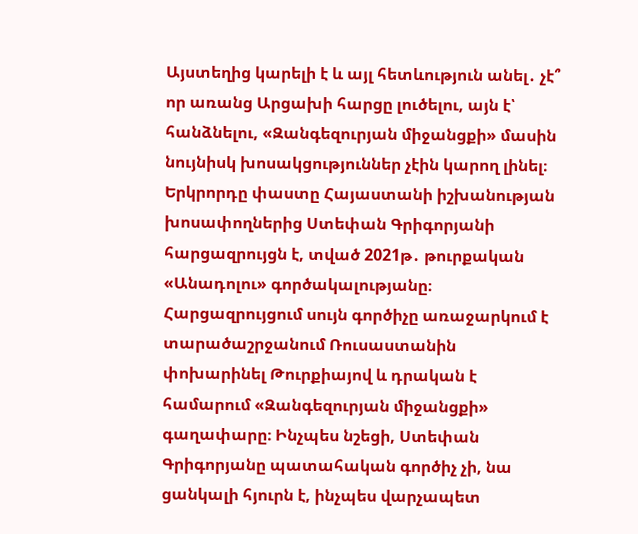Այստեղից կարելի է և այլ հետևություն անել․ չէ՞ որ առանց Արցախի հարցը լուծելու, այն է՝ հանձնելու, «Զանգեզուրյան միջանցքի» մասին նույնիսկ խոսակցություններ չէին կարող լինել։ Երկրորդը փաստը Հայաստանի իշխանության խոսափողներից Ստեփան Գրիգորյանի հարցազրույցն է, տված 2021թ․ թուրքական «Անադոլու» գործակալությանը։ Հարցազրույցում սույն գործիչը առաջարկում է տարածաշրջանում Ռուսաստանին փոխարինել Թուրքիայով և դրական է համարում «Զանգեզուրյան միջանցքի» գաղափարը։ Ինչպես նշեցի, Ստեփան Գրիգորյանը պատահական գործիչ չի, նա ցանկալի հյուրն է, ինչպես վարչապետ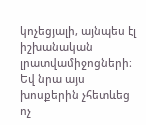կոչեցյալի, այնպես էլ իշխանական լրատվամիջոցների։
Եվ նրա այս խոսքերին չհետևեց ոչ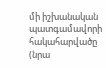մի իշխանական պատգամավորի հակահարվածը (նրա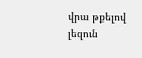վրա թքելով լեզուն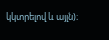կկտրելով և այլն)։